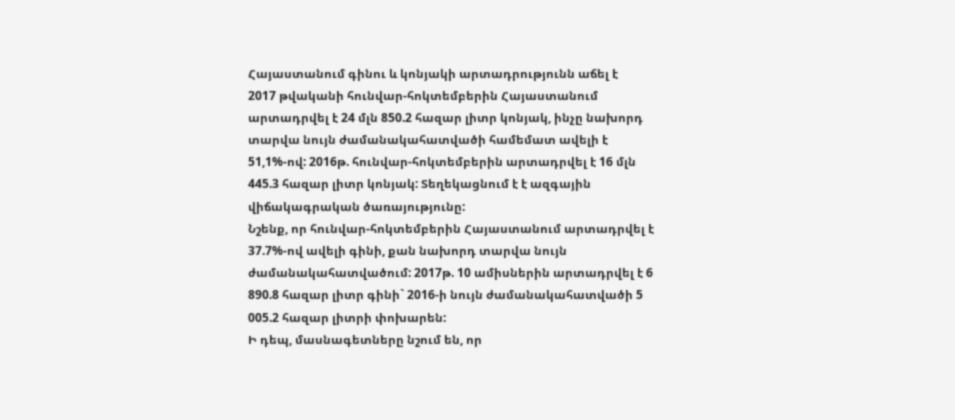Հայաստանում գինու և կոնյակի արտադրությունն աճել է
2017 թվականի հունվար-հոկտեմբերին Հայաստանում արտադրվել է 24 մլն 850.2 հազար լիտր կոնյակ, ինչը նախորդ տարվա նույն ժամանակահատվածի համեմատ ավելի է 51,1%-ով: 2016թ. հունվար-հոկտեմբերին արտադրվել է 16 մլն 445.3 հազար լիտր կոնյակ: Տեղեկացնում է է ազգային վիճակագրական ծառայությունը:
Նշենք, որ հունվար-հոկտեմբերին Հայաստանում արտադրվել է 37.7%-ով ավելի գինի, քան նախորդ տարվա նույն ժամանակահատվածում: 2017թ. 10 ամիսներին արտադրվել է 6 890.8 հազար լիտր գինի` 2016-ի նույն ժամանակահատվածի 5 005.2 հազար լիտրի փոխարեն:
Ի դեպ, մասնագետները նշում են, որ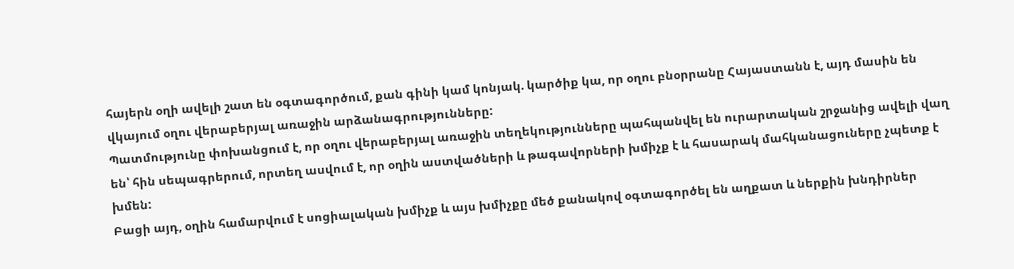հայերն օղի ավելի շատ են օգտագործում, քան գինի կամ կոնյակ. կարծիք կա, որ օղու բնօրրանը Հայաստանն է, այդ մասին են վկայում օղու վերաբերյալ առաջին արձանագրությունները:
Պատմությունը փոխանցում է, որ օղու վերաբերյալ առաջին տեղեկությունները պահպանվել են ուրարտական շրջանից ավելի վաղ են՝ հին սեպագրերում, որտեղ ասվում է, որ օղին աստվածների և թագավորների խմիչք է և հասարակ մահկանացուները չպետք է խմեն:
Բացի այդ, օղին համարվում է սոցիալական խմիչք և այս խմիչքը մեծ քանակով օգտագործել են աղքատ և ներքին խնդիրներ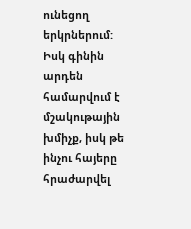ունեցող երկրներում:
Իսկ գինին արդեն համարվում է մշակութային խմիչք, իսկ թե ինչու հայերը հրաժարվել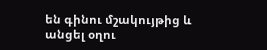են գինու մշակույթից և անցել օղու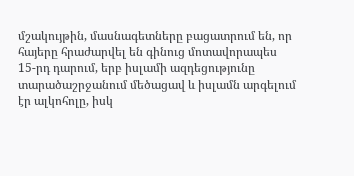մշակույթին, մասնագետները բացատրում են, որ հայերը հրաժարվել են գինուց մոտավորապես 15-րդ դարում, երբ իսլամի ազդեցությունը տարածաշրջանում մեծացավ և իսլամն արգելում էր ալկոհոլը, իսկ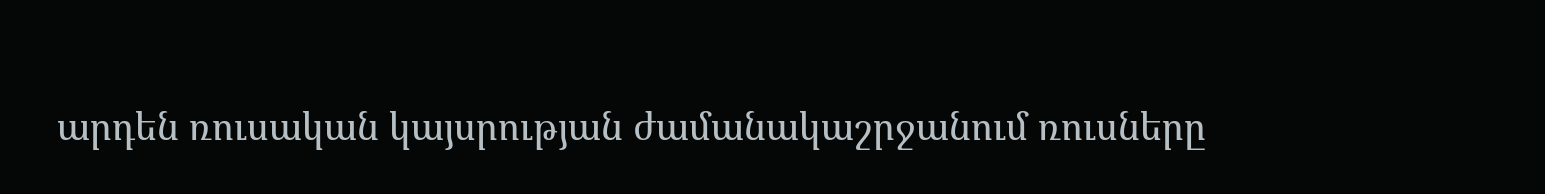արդեն ռուսական կայսրության ժամանակաշրջանում ռուսները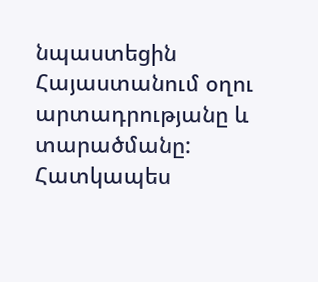նպաստեցին Հայաստանում օղու արտադրությանը և տարածմանը:
Հատկապես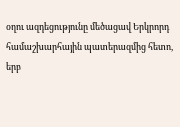օղու ազդեցությունը մեծացավ Երկրորդ համաշխարհային պատերազմից հետո, երբ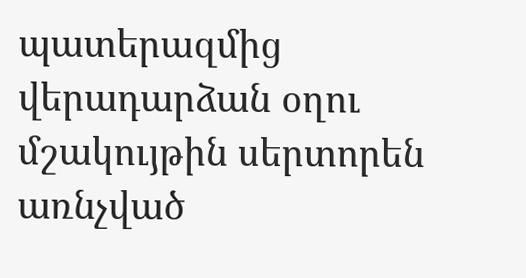պատերազմից վերադարձան օղու մշակույթին սերտորեն առնչված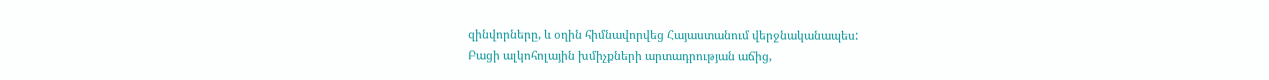զինվորները, և օղին հիմնավորվեց Հայաստանում վերջնականապես:
Բացի ալկոհոլային խմիչքների արտադրության աճից,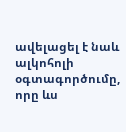ավելացել է նաև ալկոհոլի օգտագործումը, որը ևս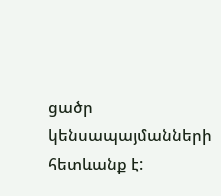ցածր կենսապայմանների հետևանք է: